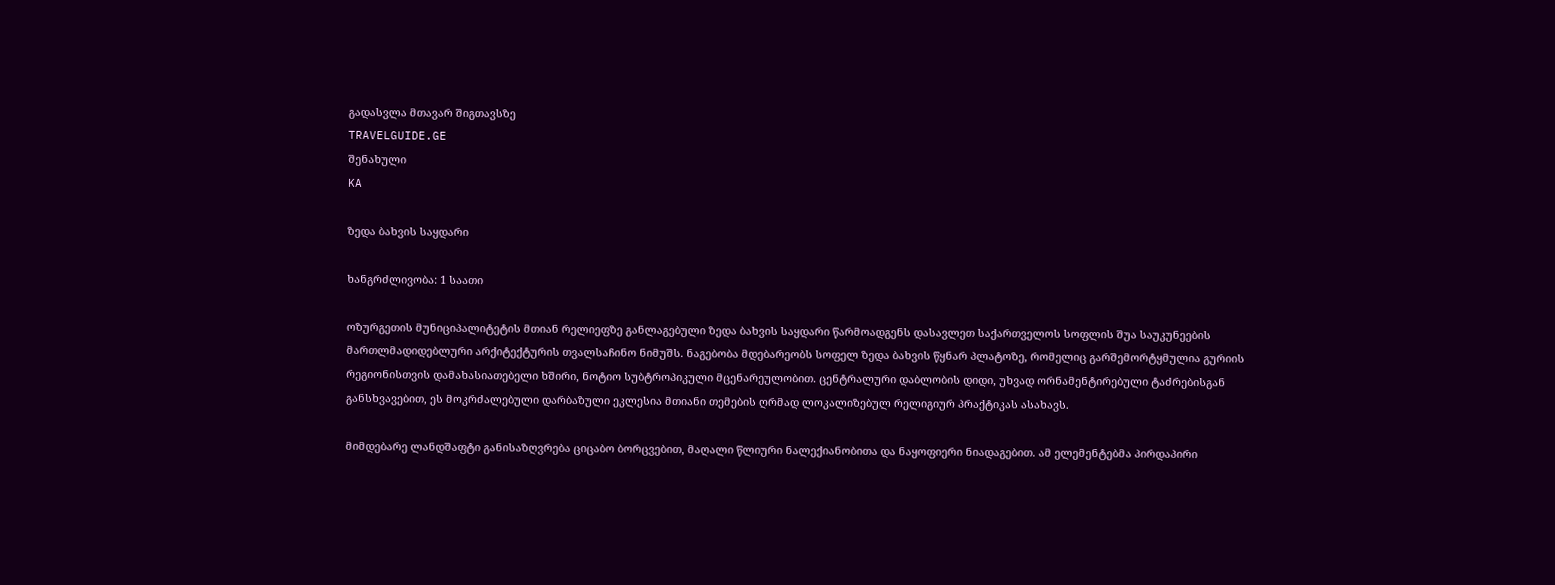გადასვლა მთავარ შიგთავსზე
TRAVELGUIDE.GE
შენახული
KA

ზედა ბახვის საყდარი

ხანგრძლივობა: 1 საათი

ოზურგეთის მუნიციპალიტეტის მთიან რელიეფზე განლაგებული ზედა ბახვის საყდარი წარმოადგენს დასავლეთ საქართველოს სოფლის შუა საუკუნეების მართლმადიდებლური არქიტექტურის თვალსაჩინო ნიმუშს. ნაგებობა მდებარეობს სოფელ ზედა ბახვის წყნარ პლატოზე, რომელიც გარშემორტყმულია გურიის რეგიონისთვის დამახასიათებელი ხშირი, ნოტიო სუბტროპიკული მცენარეულობით. ცენტრალური დაბლობის დიდი, უხვად ორნამენტირებული ტაძრებისგან განსხვავებით, ეს მოკრძალებული დარბაზული ეკლესია მთიანი თემების ღრმად ლოკალიზებულ რელიგიურ პრაქტიკას ასახავს.

მიმდებარე ლანდშაფტი განისაზღვრება ციცაბო ბორცვებით, მაღალი წლიური ნალექიანობითა და ნაყოფიერი ნიადაგებით. ამ ელემენტებმა პირდაპირი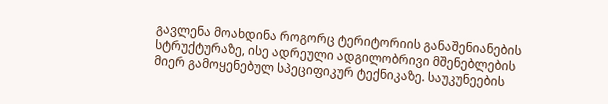გავლენა მოახდინა როგორც ტერიტორიის განაშენიანების სტრუქტურაზე, ისე ადრეული ადგილობრივი მშენებლების მიერ გამოყენებულ სპეციფიკურ ტექნიკაზე. საუკუნეების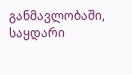განმავლობაში, საყდარი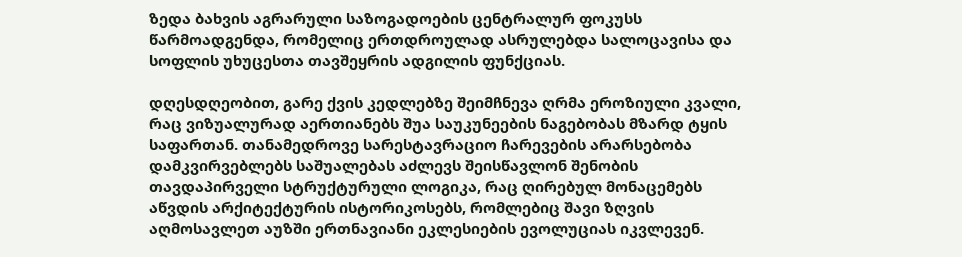ზედა ბახვის აგრარული საზოგადოების ცენტრალურ ფოკუსს წარმოადგენდა, რომელიც ერთდროულად ასრულებდა სალოცავისა და სოფლის უხუცესთა თავშეყრის ადგილის ფუნქციას.

დღესდღეობით, გარე ქვის კედლებზე შეიმჩნევა ღრმა ეროზიული კვალი, რაც ვიზუალურად აერთიანებს შუა საუკუნეების ნაგებობას მზარდ ტყის საფართან. თანამედროვე სარესტავრაციო ჩარევების არარსებობა დამკვირვებლებს საშუალებას აძლევს შეისწავლონ შენობის თავდაპირველი სტრუქტურული ლოგიკა, რაც ღირებულ მონაცემებს აწვდის არქიტექტურის ისტორიკოსებს, რომლებიც შავი ზღვის აღმოსავლეთ აუზში ერთნავიანი ეკლესიების ევოლუციას იკვლევენ.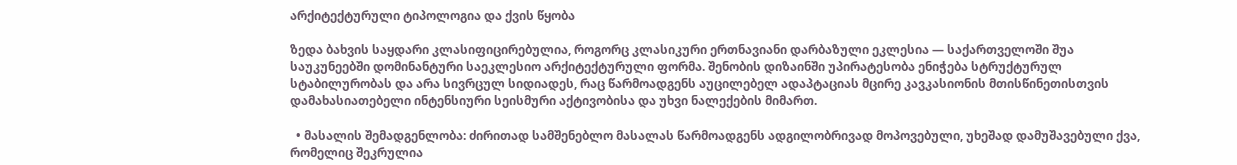არქიტექტურული ტიპოლოგია და ქვის წყობა

ზედა ბახვის საყდარი კლასიფიცირებულია, როგორც კლასიკური ერთნავიანი დარბაზული ეკლესია — საქართველოში შუა საუკუნეებში დომინანტური საეკლესიო არქიტექტურული ფორმა. შენობის დიზაინში უპირატესობა ენიჭება სტრუქტურულ სტაბილურობას და არა სივრცულ სიდიადეს, რაც წარმოადგენს აუცილებელ ადაპტაციას მცირე კავკასიონის მთისწინეთისთვის დამახასიათებელი ინტენსიური სეისმური აქტივობისა და უხვი ნალექების მიმართ.

  • მასალის შემადგენლობა: ძირითად სამშენებლო მასალას წარმოადგენს ადგილობრივად მოპოვებული, უხეშად დამუშავებული ქვა, რომელიც შეკრულია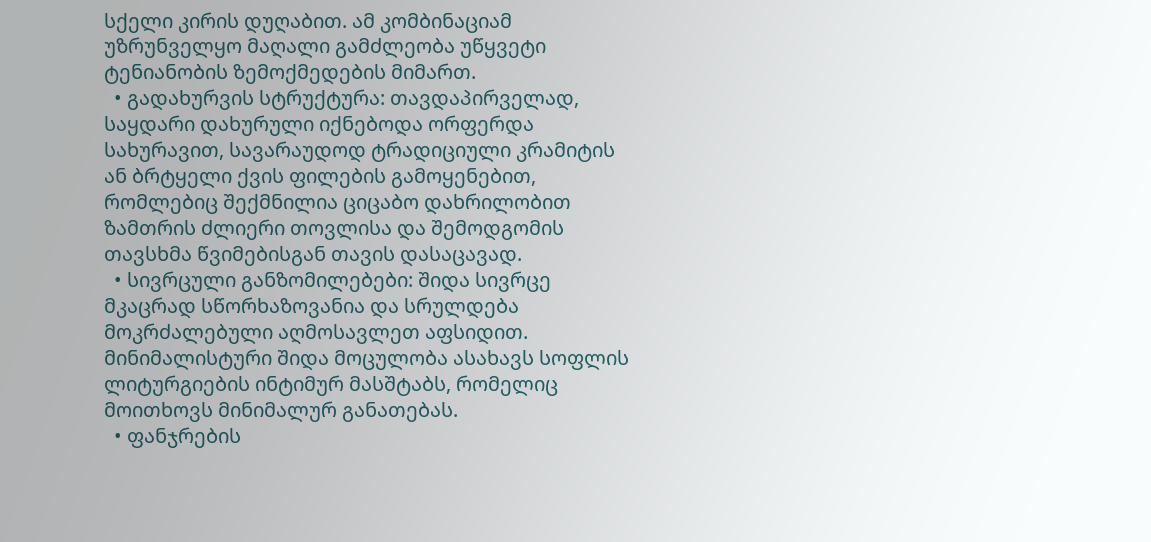სქელი კირის დუღაბით. ამ კომბინაციამ უზრუნველყო მაღალი გამძლეობა უწყვეტი ტენიანობის ზემოქმედების მიმართ.
  • გადახურვის სტრუქტურა: თავდაპირველად, საყდარი დახურული იქნებოდა ორფერდა სახურავით, სავარაუდოდ ტრადიციული კრამიტის ან ბრტყელი ქვის ფილების გამოყენებით, რომლებიც შექმნილია ციცაბო დახრილობით ზამთრის ძლიერი თოვლისა და შემოდგომის თავსხმა წვიმებისგან თავის დასაცავად.
  • სივრცული განზომილებები: შიდა სივრცე მკაცრად სწორხაზოვანია და სრულდება მოკრძალებული აღმოსავლეთ აფსიდით. მინიმალისტური შიდა მოცულობა ასახავს სოფლის ლიტურგიების ინტიმურ მასშტაბს, რომელიც მოითხოვს მინიმალურ განათებას.
  • ფანჯრების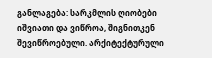განლაგება: სარკმლის ღიობები იშვიათი და ვიწროა, შიგნითკენ შევიწროებული. არქიტექტურული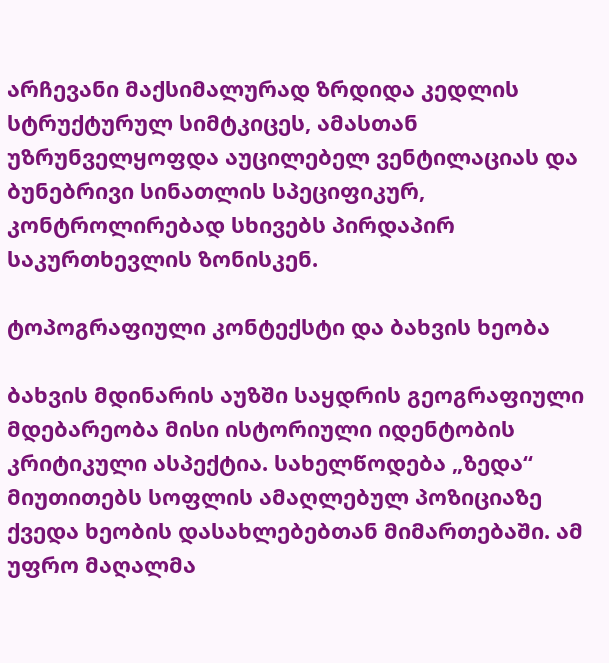არჩევანი მაქსიმალურად ზრდიდა კედლის სტრუქტურულ სიმტკიცეს, ამასთან უზრუნველყოფდა აუცილებელ ვენტილაციას და ბუნებრივი სინათლის სპეციფიკურ, კონტროლირებად სხივებს პირდაპირ საკურთხევლის ზონისკენ.

ტოპოგრაფიული კონტექსტი და ბახვის ხეობა

ბახვის მდინარის აუზში საყდრის გეოგრაფიული მდებარეობა მისი ისტორიული იდენტობის კრიტიკული ასპექტია. სახელწოდება „ზედა“ მიუთითებს სოფლის ამაღლებულ პოზიციაზე ქვედა ხეობის დასახლებებთან მიმართებაში. ამ უფრო მაღალმა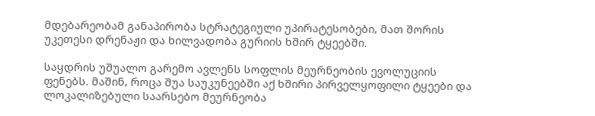მდებარეობამ განაპირობა სტრატეგიული უპირატესობები, მათ შორის უკეთესი დრენაჟი და ხილვადობა გურიის ხშირ ტყეებში.

საყდრის უშუალო გარემო ავლენს სოფლის მეურნეობის ევოლუციის ფენებს. მაშინ, როცა შუა საუკუნეებში აქ ხშირი პირველყოფილი ტყეები და ლოკალიზებული საარსებო მეურნეობა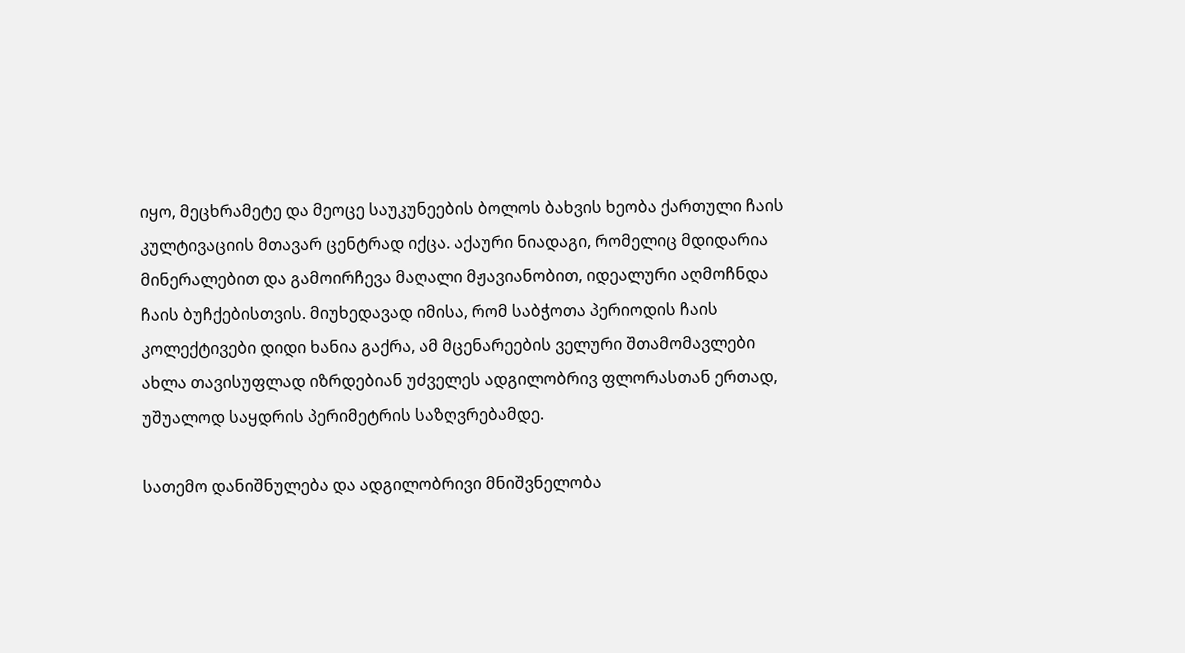იყო, მეცხრამეტე და მეოცე საუკუნეების ბოლოს ბახვის ხეობა ქართული ჩაის კულტივაციის მთავარ ცენტრად იქცა. აქაური ნიადაგი, რომელიც მდიდარია მინერალებით და გამოირჩევა მაღალი მჟავიანობით, იდეალური აღმოჩნდა ჩაის ბუჩქებისთვის. მიუხედავად იმისა, რომ საბჭოთა პერიოდის ჩაის კოლექტივები დიდი ხანია გაქრა, ამ მცენარეების ველური შთამომავლები ახლა თავისუფლად იზრდებიან უძველეს ადგილობრივ ფლორასთან ერთად, უშუალოდ საყდრის პერიმეტრის საზღვრებამდე.

სათემო დანიშნულება და ადგილობრივი მნიშვნელობა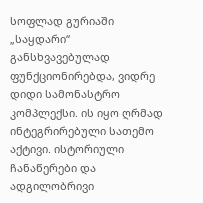სოფლად გურიაში „საყდარი“ განსხვავებულად ფუნქციონირებდა, ვიდრე დიდი სამონასტრო კომპლექსი. ის იყო ღრმად ინტეგრირებული სათემო აქტივი. ისტორიული ჩანაწერები და ადგილობრივი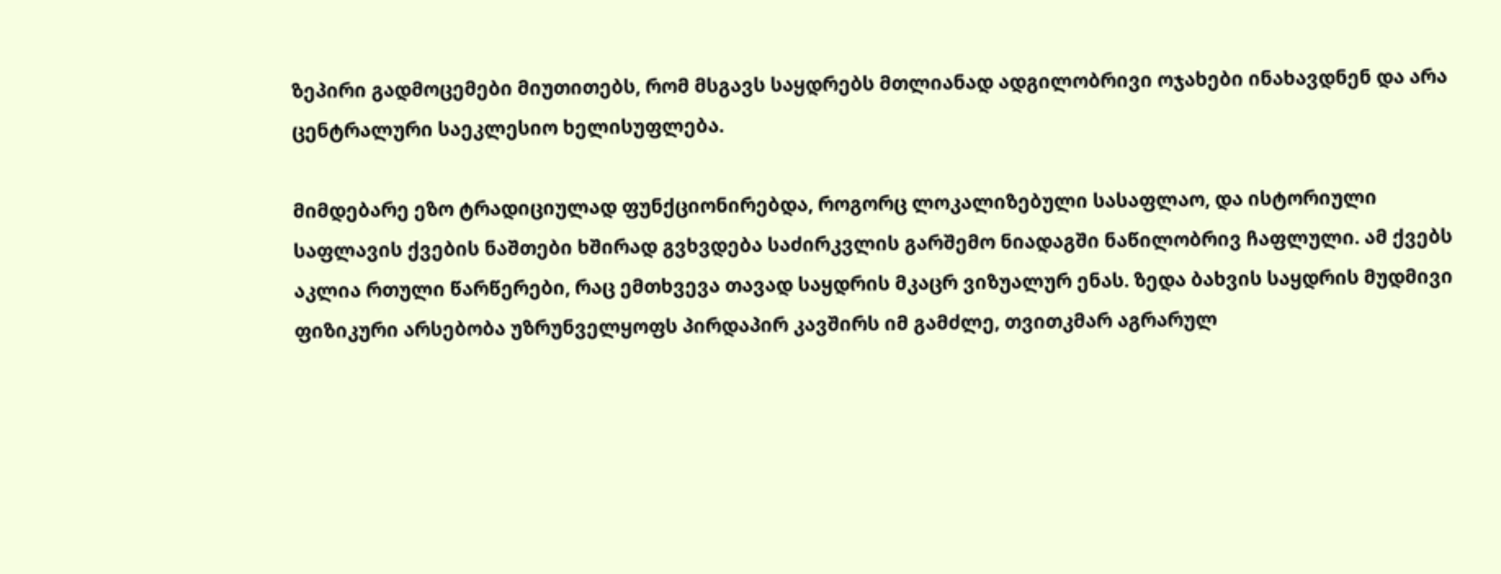ზეპირი გადმოცემები მიუთითებს, რომ მსგავს საყდრებს მთლიანად ადგილობრივი ოჯახები ინახავდნენ და არა ცენტრალური საეკლესიო ხელისუფლება.

მიმდებარე ეზო ტრადიციულად ფუნქციონირებდა, როგორც ლოკალიზებული სასაფლაო, და ისტორიული საფლავის ქვების ნაშთები ხშირად გვხვდება საძირკვლის გარშემო ნიადაგში ნაწილობრივ ჩაფლული. ამ ქვებს აკლია რთული წარწერები, რაც ემთხვევა თავად საყდრის მკაცრ ვიზუალურ ენას. ზედა ბახვის საყდრის მუდმივი ფიზიკური არსებობა უზრუნველყოფს პირდაპირ კავშირს იმ გამძლე, თვითკმარ აგრარულ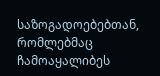საზოგადოებებთან, რომლებმაც ჩამოაყალიბეს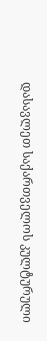დასავლეთ საქართველოს კულტურული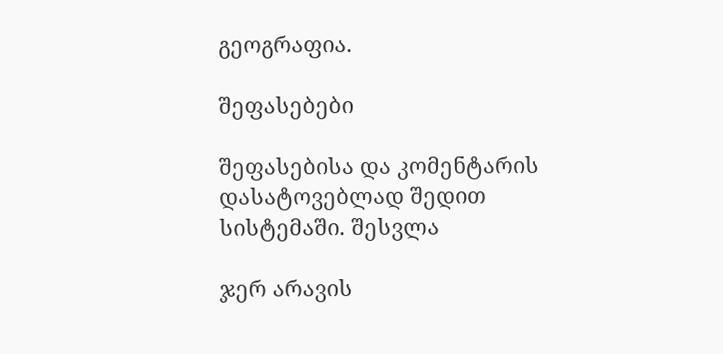გეოგრაფია.

შეფასებები

შეფასებისა და კომენტარის დასატოვებლად შედით სისტემაში. შესვლა

ჯერ არავის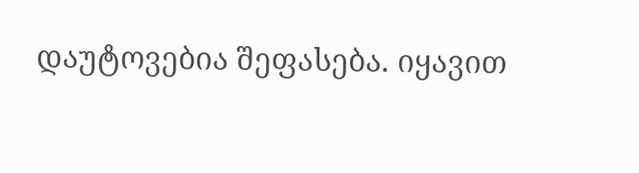დაუტოვებია შეფასება. იყავით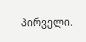პირველი.